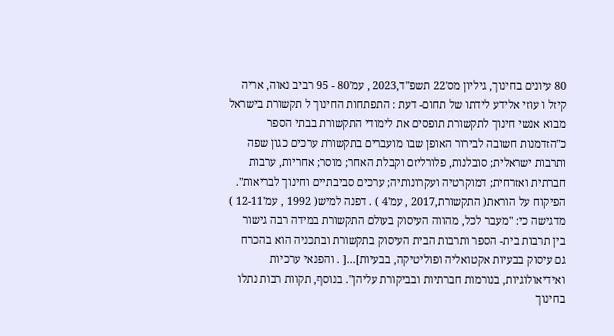80 עיונים בחינוך, גיליון מס'22 תשפ"ד,2023 , עמ'80 - 95 רביב נאוה, אריה קיזל ו עוזי אלידע לידתו של תחום- דעת : התפתחות החינוך ל תקשורת בישראל מבוא אנשי חינוך לתקשורת תופסים את לימודי התקשורת בבתי הספר כ"הזדמנות חשובה לבירור האופן שבו מועברים בתקשורת ערכים כגון שפה ותרבות ישראלית; סובלנות, פלורליזם וקבלת האחר; מוסר; אחריות, ערבות חברתית ואזרחית; דמוקרטיה ועקרונותיה; ערכים סביבתיים וחינוך לבריאות". הפיקוח על הוראת( התקשורת,2017 , עמ'4 ) . דפנה למיש( 1992 , עמ'12-11 ) מדגישה כי: "מעבר לכל, מהווה העיסוק בעולם התקשורת במידה רבה גישור בין תרבות בית- הספר ותרבות הבית העיסוק בתקשורת ובתכניה הוא בהכרח גם עיסוק בבעיות אקטואליה ופוליטיקה, בבעיות]...[ . והפנאי ערכיות ואידיאולוגיות, בנורמות חברתיות ובביקורת עליהן". בנוסף, תקוות רבות נתלו בחינוך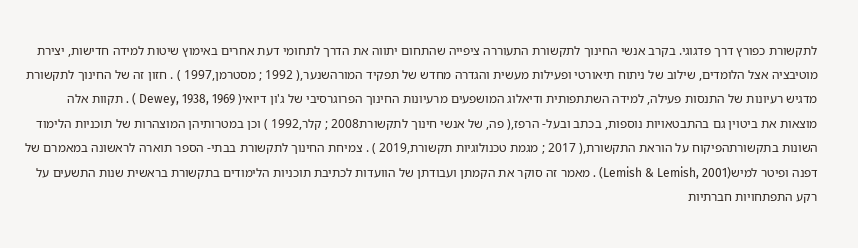לתקשורת כפורץ דרך פדגוגי. בקרב אנשי החינוך לתקשורת התעוררה ציפייה שהתחום יתווה את הדרך לתחומי דעת אחרים באימוץ שיטות למידה חדישות, יצירת מוטיבציה אצל הלומדים, שילוב של ניתוח תיאורטי ופעילות מעשית והגדרה מחדש של תפקיד המורהשנער,( 1992 ; מסטרמן,1997 ) . חזון זה של החינוך לתקשורת מדגיש רעיונות של התנסות פעילה, למידה השתתפותית ודיאלוג המושפעים מרעיונות החינוך הפרוגרסיבי של ג'ון דיואי( Dewey, 1938, 1969 ) . תקוות אלה מוצאות את ביטוין גם בהתבטאויות נוספות, בכתב ובעל- הרפז,( פה, של אנשי חינוך לתקשורת2008 ; קלר,1992 ) וכן במטרותיהן המוצהרות של תוכניות הלימוד השונות בתקשורתהפיקוח על הוראת התקשורת,( 2017 ; מגמת טכנולוגיות תקשורת,2019 ) . צמיחת החינוך לתקשורת בבתי- הספר תוארה לראשונה במאמרם של דפנה ופיטר למיש(Lemish & Lemish, 2001) . מאמר זה סוקר את הקמתן ועבודתן של הוועדות לכתיבת תוכניות הלימודים בתקשורת בראשית שנות התשעים על רקע התפתחויות חברתיות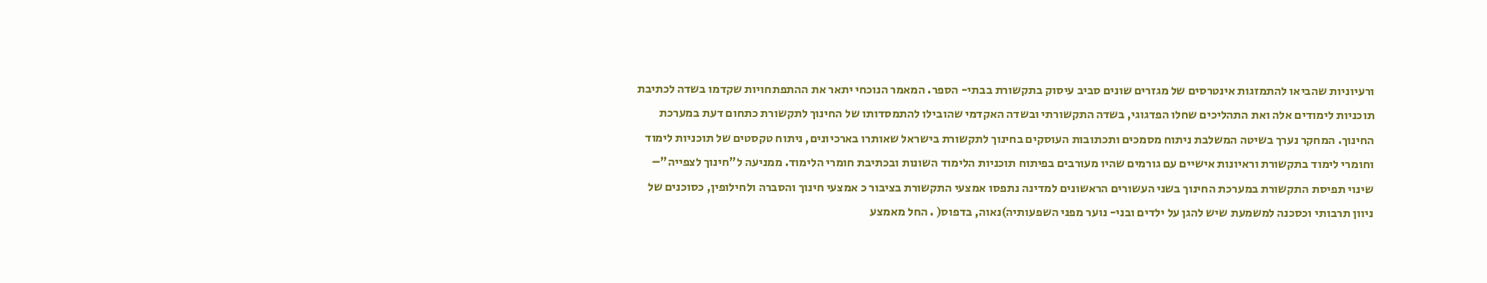ורעיוניות שהביאו להתמזגות אינטרסים של מגזרים שונים סביב עיסוק בתקשורת בבתי- הספר. המאמר הנוכחי יתאר את ההתפתחויות שקדמו בשדה לכתיבת תוכניות לימודים אלה ואת התהליכים שחלו הפדגוגי, בשדה התקשורתי ובשדה האקדמי שהובילו להתמסדותו של החינוך לתקשורת כתחום דעת במערכת החינוך. המחקר נערך בשיטה המשלבת ניתוח מסמכים ותכתובות העוסקים בחינוך לתקשורת בישראל שאותרו בארכיונים, ניתוח טקסטים של תוכניות לימוד וחומרי לימוד בתקשורת וראיונות אישיים עם גורמים שהיו מעורבים בפיתוח תוכניות הלימוד השונות ובכתיבת חומרי הלימוד. ממניעה ל"חינוך לצפייה"– שינוי תפיסת התקשורת במערכת החינוך בשני העשורים הראשונים למדינה נתפסו אמצעי התקשורת בציבור כ אמצעי חינוך והסברה ולחילופין, כסוכנים של ניוון תרבותי וכסכנה למשמעת שיש להגן על ילדים ובני- נוער מפני השפעותיה)נאוה, בדפוס( . החל מאמצע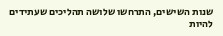שנות השישים, התרחשו שלושה תהליכים שעתידים להיות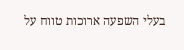בעלי השפעה ארוכות טווח על